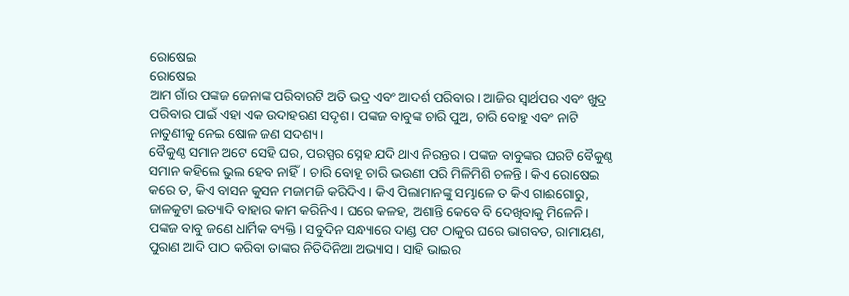ରୋଷେଇ
ରୋଷେଇ
ଆମ ଗାଁର ପଙ୍କଜ ଜେନାଙ୍କ ପରିବାରଟି ଅତି ଭଦ୍ର ଏବଂ ଆଦର୍ଶ ପରିବାର। ଆଜିର ସ୍ୱାର୍ଥପର ଏବଂ ଖୁଦ୍ର ପରିବାର ପାଇଁ ଏହା ଏକ ଉଦାହରଣ ସଦୃଶ। ପଙ୍କଜ ବାବୁଙ୍କ ଚାରି ପୁଅ, ଚାରି ବୋହୁ ଏବଂ ନାଟି ନାତୁଣୀକୁ ନେଇ ଷୋଳ ଜଣ ସଦଶ୍ୟ।
ବୈକୁଣ୍ଠ ସମାନ ଅଟେ ସେହି ଘର, ପରସ୍ପର ସ୍ନେହ ଯଦି ଥାଏ ନିରନ୍ତର। ପଙ୍କଜ ବାବୁଙ୍କର ଘରଟି ବୈକୁଣ୍ଠ ସମାନ କହିଲେ ଭୁଲ ହେବ ନାହିଁ। ଚାରି ବୋହୂ ଚାରି ଭଉଣୀ ପରି ମିଳିମିଶି ଚଳନ୍ତି। କିଏ ରୋଷେଇ କରେ ତ, କିଏ ବାସନ କୁସନ ମଜାମଜି କରିଦିଏ। କିଏ ପିଲାମାନଙ୍କୁ ସମ୍ଭାଳେ ତ କିଏ ଗାଈଗୋରୁ, ଜାଳକୁଟା ଇତ୍ୟାଦି ବାହାର କାମ କରିନିଏ। ଘରେ କଳହ, ଅଶାନ୍ତି କେବେ ବି ଦେଖିବାକୁ ମିଳେନି।
ପଙ୍କଜ ବାବୁ ଜଣେ ଧାର୍ମିକ ବ୍ୟକ୍ତି। ସବୁଦିନ ସନ୍ଧ୍ୟାରେ ଦାଣ୍ଡ ପଟ ଠାକୁର ଘରେ ଭାଗବତ, ରାମାୟଣ, ପୁରାଣ ଆଦି ପାଠ କରିବା ତାଙ୍କର ନିତିଦିନିଆ ଅଭ୍ୟାସ। ସାହି ଭାଇର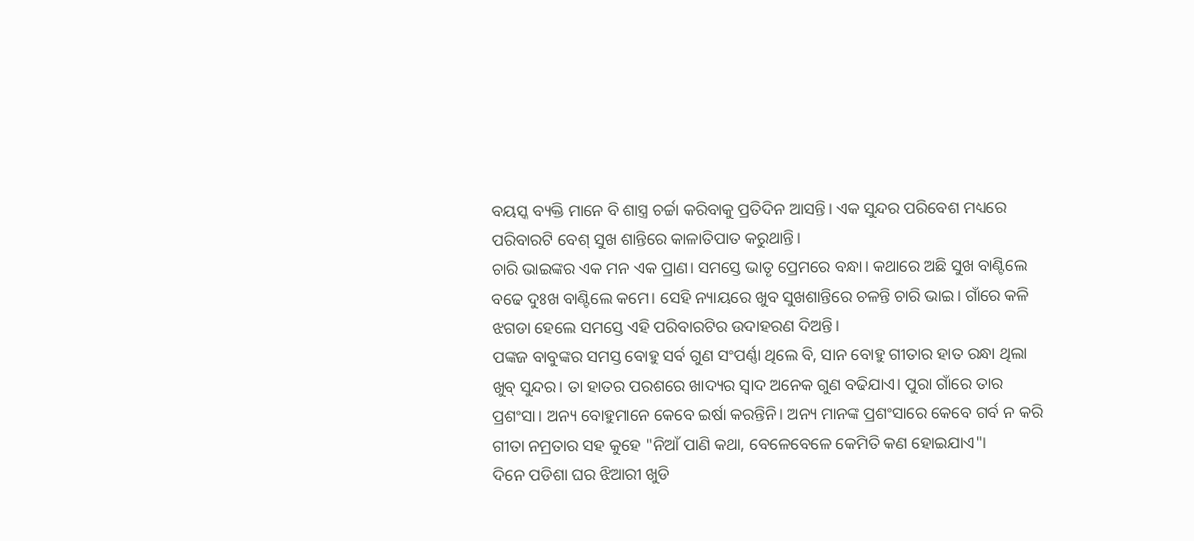ବୟସ୍କ ବ୍ୟକ୍ତି ମାନେ ବି ଶାସ୍ତ୍ର ଚର୍ଚ୍ଚା କରିବାକୁ ପ୍ରତିଦିନ ଆସନ୍ତି। ଏକ ସୁନ୍ଦର ପରିବେଶ ମଧ୍ୟରେ ପରିବାରଟି ବେଶ୍ ସୁଖ ଶାନ୍ତିରେ କାଳାତିପାତ କରୁଥାନ୍ତି।
ଚାରି ଭାଇଙ୍କର ଏକ ମନ ଏକ ପ୍ରାଣ। ସମସ୍ତେ ଭାତୃ ପ୍ରେମରେ ବନ୍ଧା। କଥାରେ ଅଛି ସୁଖ ବାଣ୍ଟିଲେ ବଢେ ଦୁଃଖ ବାଣ୍ଟିଲେ କମେ। ସେହି ନ୍ୟାୟରେ ଖୁବ ସୁଖଶାନ୍ତିରେ ଚଳନ୍ତି ଚାରି ଭାଇ। ଗାଁରେ କଳି ଝଗଡା ହେଲେ ସମସ୍ତେ ଏହି ପରିବାରଟିର ଉଦାହରଣ ଦିଅନ୍ତି।
ପଙ୍କଜ ବାବୁଙ୍କର ସମସ୍ତ ବୋହୁ ସର୍ବ ଗୁଣ ସଂପର୍ଣ୍ଣା ଥିଲେ ବି, ସାନ ବୋହୁ ଗୀତାର ହାତ ରନ୍ଧା ଥିଲା ଖୁବ୍ ସୁନ୍ଦର। ତା ହାତର ପରଶରେ ଖାଦ୍ୟର ସ୍ୱାଦ ଅନେକ ଗୁଣ ବଢିଯାଏ। ପୁରା ଗାଁରେ ତାର ପ୍ରଶଂସା। ଅନ୍ୟ ବୋହୁମାନେ କେବେ ଇର୍ଷା କରନ୍ତିନି। ଅନ୍ୟ ମାନଙ୍କ ପ୍ରଶଂସାରେ କେବେ ଗର୍ବ ନ କରି ଗୀତା ନମ୍ରତାର ସହ କୁହେ "ନିଆଁ ପାଣି କଥା, ବେଳେବେଳେ କେମିତି କଣ ହୋଇଯାଏ"।
ଦିନେ ପଡିଶା ଘର ଝିଆରୀ ଖୁଡି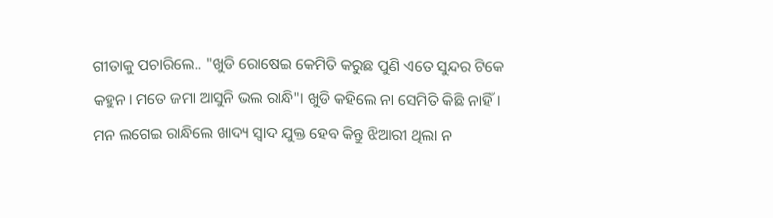ଗୀତାକୁ ପଚାରିଲେ.. "ଖୁଡି ରୋଷେଇ କେମିତି କରୁଛ ପୁଣି ଏତେ ସୁନ୍ଦର ଟିକେ କହୁନ। ମତେ ଜମା ଆସୁନି ଭଲ ରାନ୍ଧି"। ଖୁଡି କହିଲେ ନା ସେମିତି କିଛି ନାହିଁ। ମନ ଲଗେଇ ରାନ୍ଧିଲେ ଖାଦ୍ୟ ସ୍ୱାଦ ଯୁକ୍ତ ହେବ କିନ୍ତୁ ଝିଆରୀ ଥିଲା ନ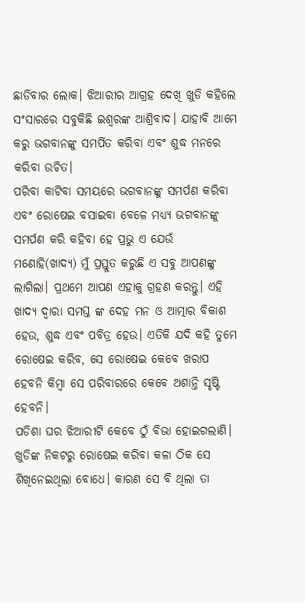ଛାଡିବାର ଲୋକ। ଝିଆରୀର ଆଗ୍ରହ ଦେଖି ଖୁଡି କହିଲେ ସଂସାରରେ ସବୁକିଛି ଇଶ୍ୱରଙ୍କ ଆଶ୍ରିବାଦ। ଯାହାବି ଆମେ କରୁ ଭଗବାନଙ୍କୁ ସମର୍ପିତ କରିବା ଏବଂ ଶୁଦ୍ଧ ମନରେ କରିବା ଉଚିତ।
ପରିବା କାଟିବା ସମୟରେ ଭଗବାନଙ୍କୁ ସମର୍ପଣ କରିବା ଏବଂ ରୋଷେଇ ବସାଇବା ବେଳେ ମଧ୍ୟ୍ୟ ଭଗବାନଙ୍କୁ ସମର୍ପଣ କରି କହିବା ହେ ପ୍ରଭୁ ଏ ଯେଉଁ ମଣୋହି(ଖାଦ୍ୟ) ମୁଁ ପ୍ରସ୍ତୁତ କରୁଛି ଏ ସବୁ ଆପଣଙ୍କୁ ଲାଗିଲା। ପ୍ରଥମେ ଆପଣ ଏହାକୁ ଗ୍ରହଣ କରନ୍ତୁ। ଏହି ଖାଦ୍ୟ ଦ୍ଵାରା ସମସ୍ତ ଙ୍କ ଦେହ ମନ ଓ ଆତ୍ମାର ବିକାଶ ହେଉ, ଶୁଦ୍ଧ ଏବଂ ପବିତ୍ର ହେଉ। ଏତିକି ଯଦି କହି ତୁମେ ରୋଷେଇ କରିବ, ସେ ରୋଷେଇ କେବେ ଖରାପ ହେବନି କିମ୍ବା ସେ ପରିବାରରେ କେବେ ଅଶାନ୍ତି ସୃଷ୍ଟି ହେବନି।
ପଡିଶା ଘର ଝିଆରୀଟି କେବେ ଠୁଁ ବିଭା ହୋଇଗଲାଣି। ଖୁଡିଙ୍କ ନିକଟରୁ ରୋଷେଇ କରିବା କଳା ଠିକ ସେ ଶିଖିନେଇଥିଲା ବୋଧେ। କାରଣ ସେ ବି ଥିଲା ତା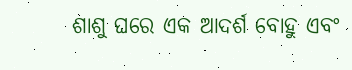ଶାଶୁ ଘରେ ଏକ ଆଦର୍ଶ ବୋହୁ ଏବଂ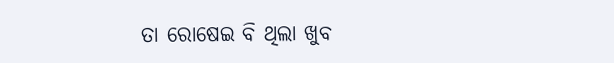ତା ରୋଷେଇ ବି ଥିଲା ଖୁବ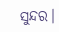ସୁନ୍ଦର।